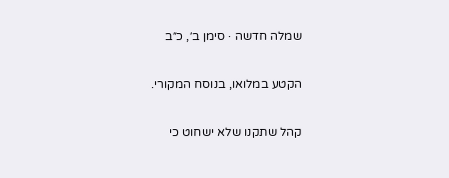שמלה חדשה · סימן ב׳, כ״ב

הקטע במלואו, בנוסח המקורי.

קהל שתקנו שלא ישחוט כי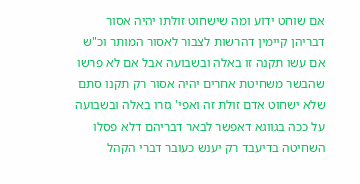אם שוחט ידוע ומה שישחוט זולתו יהיה אסור דבריהן קיימין דהרשות לצבור לאסור המותר וכ"ש אם עשו תקנה זו באלה ובשבועה אבל אם לא פרשו שהבשר משחיטת אחרים יהיה אסור רק תקנו סתם שלא ישחוט אדם זולת זה ואפי' גזרו באלה ובשבועה על ככה בגווגא דאפשר לבאר דבריהם דלא פסלו השחיטה בדיעבד רק יענש כעובר דברי הקהל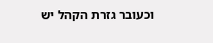וכעובר גזרת הקהל יש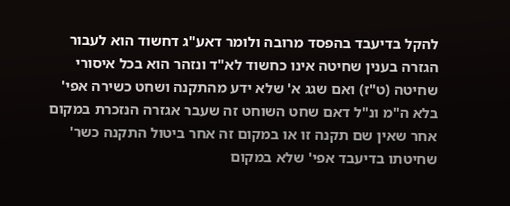להקל בדיעבד בהפסד מרובה ולומר דאע"ג דחשוד הוא לעבור הגזרה בענין שחיטה אינו כחשוד לא"ד ונזהר הוא בכל איסורי שחיטה (ט"ז) ואם שגג א' שלא ידע מהתקנה ושחט כשירה אפי' בלא ה"מ ונ"ל דאם שחט השוחט זה שעבר אגזרה הנזכרת במקום אחר שאין שם תקנה זו או במקום זה אחר ביטול התקנה כשר' שחיטתו בדיעבד אפי' שלא במקום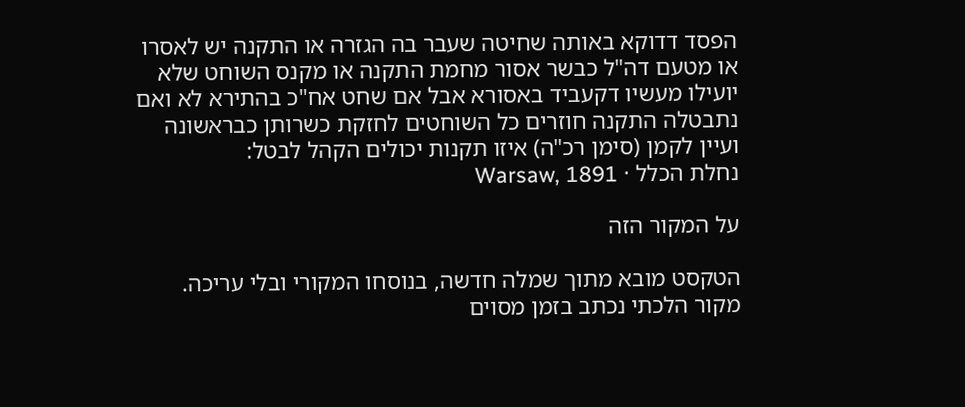הפסד דדוקא באותה שחיטה שעבר בה הגזרה או התקנה יש לאסרו או מטעם דה"ל כבשר אסור מחמת התקנה או מקנס השוחט שלא יועילו מעשיו דקעביד באסורא אבל אם שחט אח"כ בהתירא לא ואם נתבטלה התקנה חוזרים כל השוחטים לחזקת כשרותן כבראשונה ועיין לקמן (סימן רכ"ה) איזו תקנות יכולים הקהל לבטל:
נחלת הכלל · Warsaw, 1891

על המקור הזה

הטקסט מובא מתוך שמלה חדשה, בנוסחו המקורי ובלי עריכה. מקור הלכתי נכתב בזמן מסוים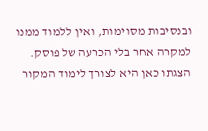ובנסיבות מסוימות, ואין ללמוד ממנו למקרה אחר בלי הכרעה של פוסק. הצגתו כאן היא לצורך לימוד המקור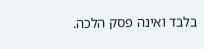בלבד ואינה פסק הלכה.